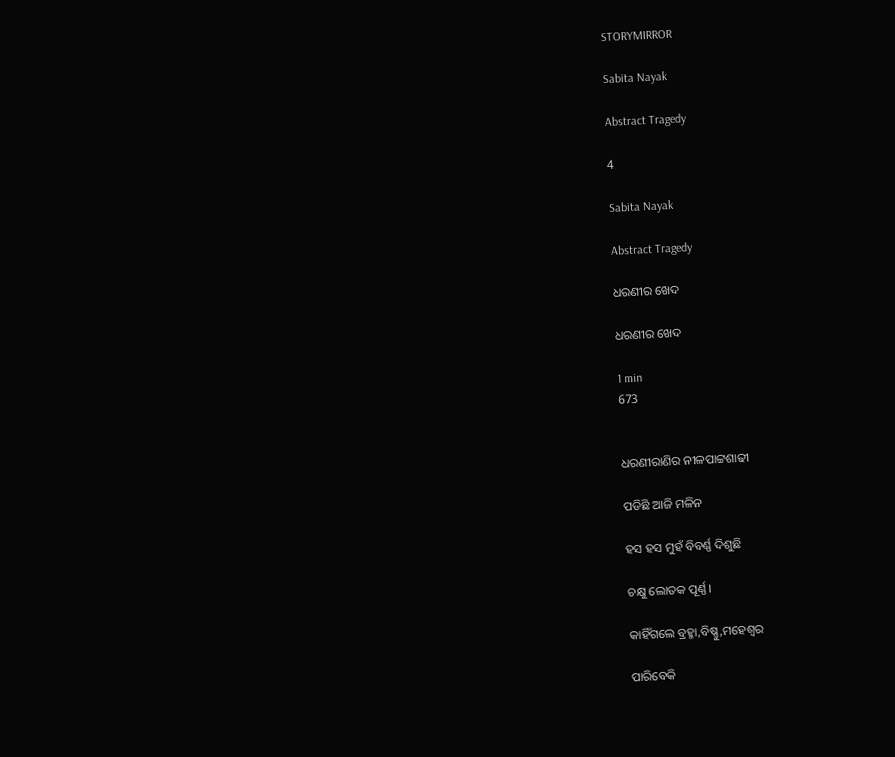STORYMIRROR

Sabita Nayak

Abstract Tragedy

4

Sabita Nayak

Abstract Tragedy

ଧରଣୀର ଖେଦ

ଧରଣୀର ଖେଦ

1 min
673


ଧରଣୀରାଣିର ନୀଳପାଟ୍ଟଶାଢୀ

ପଡିଛି ଆଜି ମଳିନ

ହସ ହସ ମୁହଁ ବିବର୍ଣ୍ଣ ଦିଶୁଛି

ଚକ୍ଷୁ ଲୋତକ ପୂର୍ଣ୍ଣ।

କାହିଁଗଲେ ବ୍ରହ୍ମା,ବିଷ୍ଣୁ,ମହେଶ୍ବର

ପାରିବେକି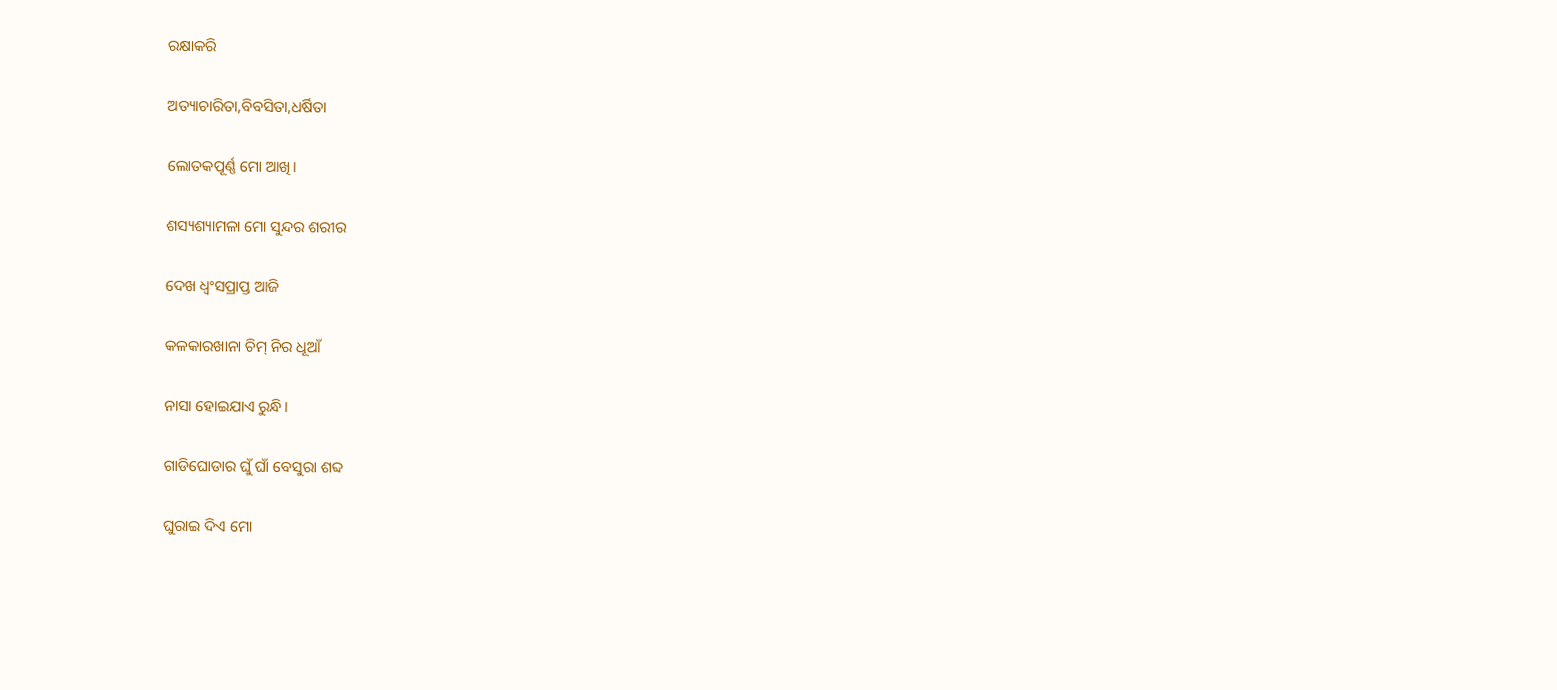ରକ୍ଷାକରି

ଅତ୍ୟାଚାରିତା,ବିବସିତା,ଧର୍ଷିତା

ଲୋତକପୂର୍ଣ୍ଣ ମୋ ଆଖି।

ଶସ୍ୟଶ୍ୟାମଳା ମୋ ସୁନ୍ଦର ଶରୀର

ଦେଖ ଧ୍ବଂସପ୍ରାପ୍ତ ଆଜି

କଳକାରଖାନା ଚିମ୍ ନିର ଧୂଆଁ

ନାସା ହୋଇଯାଏ ରୁନ୍ଧି।

ଗାଡିଘୋଡାର ଘୁଁ ଘାଁ ବେସୁରା ଶବ୍ଦ

ଘୁରାଇ ଦିଏ ମୋ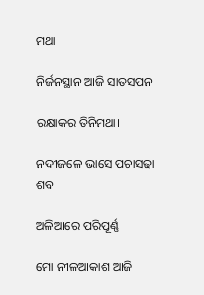ମଥା

ନିର୍ଜନସ୍ଥାନ ଆଜି ସାତସପନ

ରକ୍ଷାକର ତିନିମଥା।

ନଦୀଜଳେ ଭାସେ ପଚାସଢା ଶବ

ଅଳିଆରେ ପରିପୂର୍ଣ୍ଣ

ମୋ ନୀଳଆକାଶ ଆଜି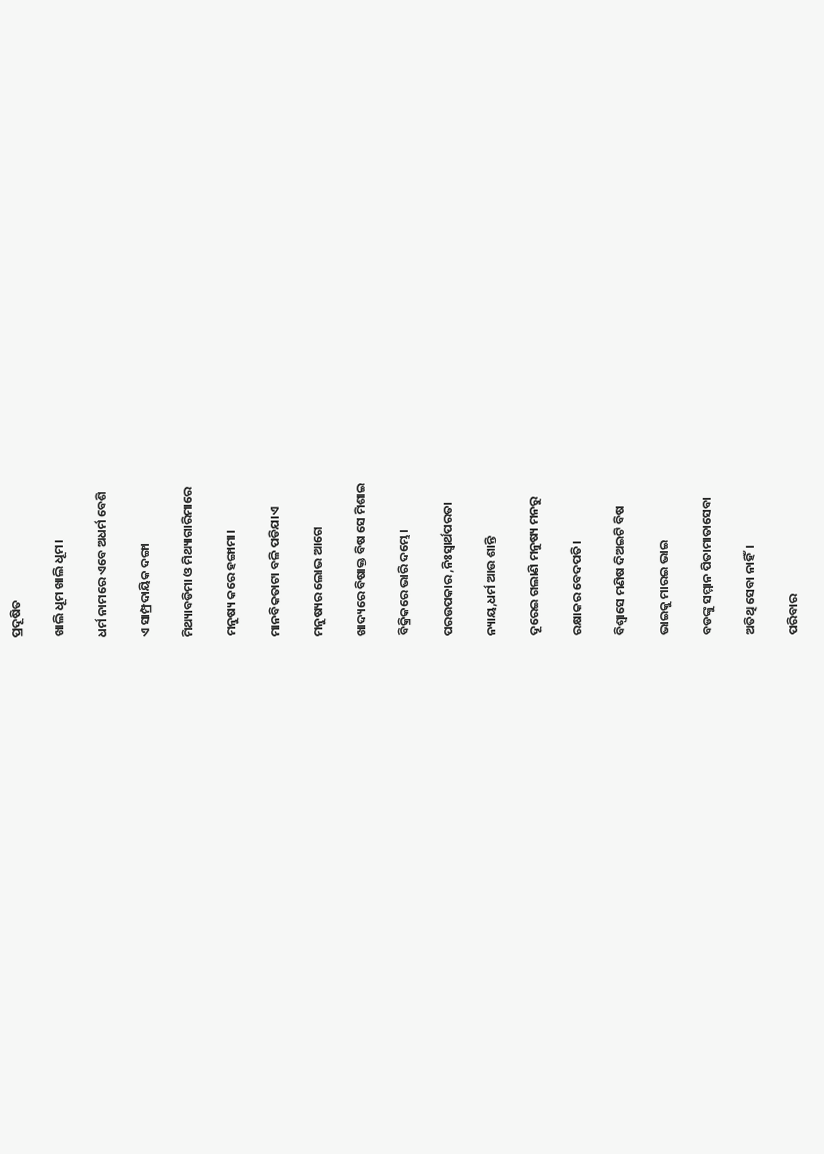ପ୍ରଦୂଷିତ

ଖାଲି ଧୂମ ଖାଲି ଧୂମ।

ଧର୍ମ ନାମରେ ଏବେ ଅଧର୍ମ ବେଶି

ଏ ସାମ୍ପ୍ରଦାୟିକ ଦଙ୍ଗା

ମିଥ୍ୟାବଡିମା ଓ ମିଥ୍ୟାଗାରିମାରେ

ମନୁଷ୍ୟ କରେ ହଙ୍ଗାମା।

ମାନବିକତାଟା ବଳି ପଡିଯାଏ

ମନୁଷ୍ୟର ଲୋଭ ଆଗେ

ଖାଦ୍ୟରେ ବିଷାକ୍ତ ବିଷ ସେ ମିଶାଇ

ବିକ୍ରିକରେ ଭାରି ଦମ୍ଭେ।

ପରଉପକାର ,ନିଃସ୍ବାର୍ଥପରତା

ନ୍ୟାୟ,ଧର୍ମ ଆଉ ଶାନ୍ତି

ଦୂରେଇ ଗଲାଣି ମନୁଷ୍ୟ ମନରୁ

ରକ୍ଷାକର ବେଦପତି।

ବିଶ୍ବାସେ ମଣିଷ ଦିଅଇଟି ବିଷ

ଭାଇକୁ ମାରଇ ଭାଇ

ବଡଙ୍କୁ ସମ୍ମାନ ପିତାମାତାସେବା

ଅତିଥି ସେବା ନାହିଁ।

ପରିବାର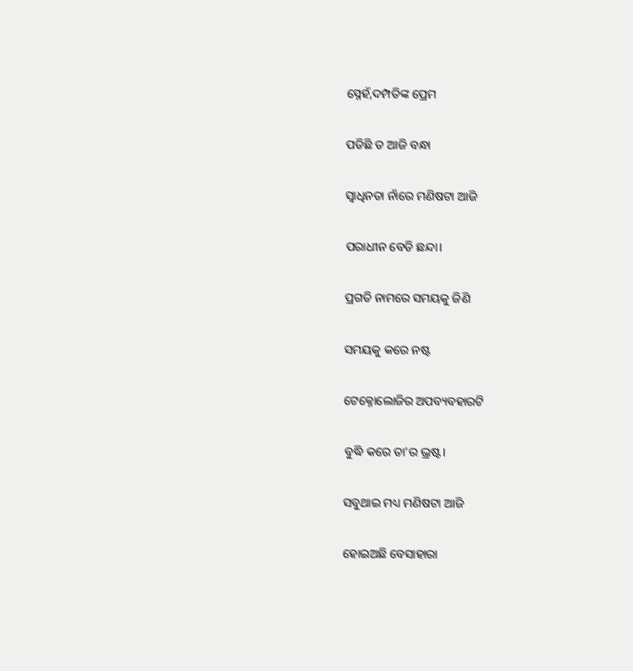ସ୍ନେହଁ,ଦମ୍ପତିଙ୍କ ପ୍ରେମ

ପଡିଛି ତ ଆଜି ବନ୍ଧା

ସ୍ବାଧିନତା ନାଁରେ ମଣିଷଟା ଆଜି

ପରାଧୀନ ବେଡି ଛନ୍ଦା।

ପ୍ରଗତି ନାମରେ ସମୟକୁ ଜିଣି

ସମୟକୁ କରେ ନଷ୍ଟ

ଟେକ୍ନୋଲୋଜିର ଅପବ୍ୟବହାରଟି

ବୁଦ୍ଧି କରେ ତା'ର ଭ୍ରଷ୍ଟ।

ସବୁଥାଇ ମଧ୍ୟ ମଣିଷଟା ଆଜି

ହୋଇଅଛି ବେସାହାରା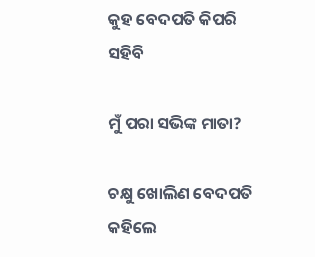କୁହ ବେଦପତି କିପରି ସହିବି

ମୁଁ ପରା ସଭିଙ୍କ ମାତା?

ଚକ୍ଷୁ ଖୋଲିଣ ବେଦପତି କହିଲେ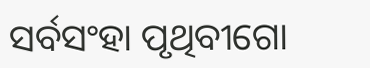ସର୍ବସଂହା ପୃଥିବୀଗୋ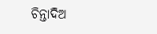ଚିନ୍ତାଦିଅ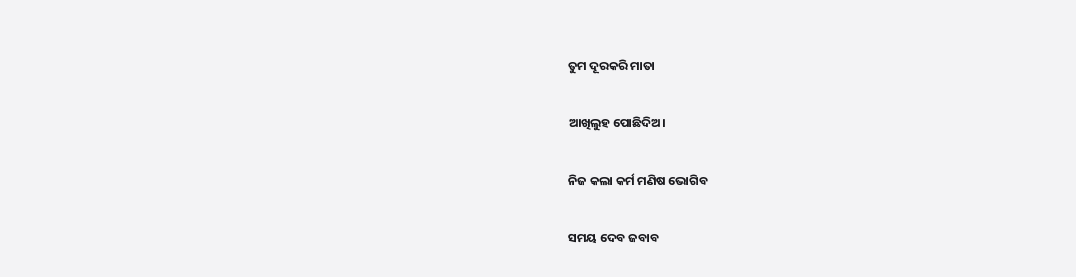ତୁମ ଦୂରକରି ମାତା

ଆଖିଲୁହ ପୋଛିଦିଅ।

ନିଜ କଲା କର୍ମ ମଣିଷ ଭୋଗିବ

ସମୟ ଦେବ ଜବାବ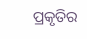ପ୍ରକୃତିର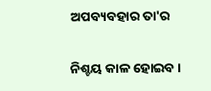ଅପବ୍ୟବହାର ତା'ର

ନିଶ୍ଚୟ କାଳ ହୋଇବ।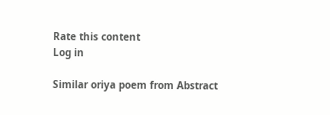Rate this content
Log in

Similar oriya poem from Abstract